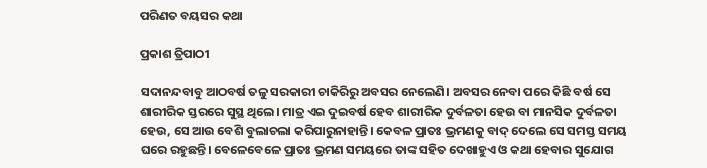ପରିଣତ ବୟସର କଥା

ପ୍ରକାଶ ତ୍ରିପାଠୀ

ସଦାନନ୍ଦବାବୁ ଆଠବର୍ଷ ତଳୁ ସରକାରୀ ଚାକିରିରୁ ଅବସର ନେଲେଣି। ଅବସର ନେବା ପରେ କିଛି ବର୍ଷ ସେ ଶାରୀରିକ ସ୍ତରରେ ସୁସ୍ଥ ଥିଲେ। ମାତ୍ର ଏଇ ଦୁଇବର୍ଷ ହେବ ଶାରୀରିକ ଦୁର୍ବଳତା ହେଉ ବା ମାନସିକ ଦୁର୍ବଳତା ହେଉ, ସେ ଆଉ ବେଶି ବୁଲାଚଲା କରିପାରୁନାହାନ୍ତି। କେବଳ ପ୍ରାତଃ ଭ୍ରମଣକୁ ବାଦ୍‌ ଦେଲେ ସେ ସମସ୍ତ ସମୟ ଘରେ ରହୁଛନ୍ତି। ବେଳେବେଳେ ପ୍ରାତଃ ଭ୍ରମଣ ସମୟରେ ତାଙ୍କ ସହିତ ଦେଖାହୁଏ ଓ କଥା ହେବାର ସୁଯୋଗ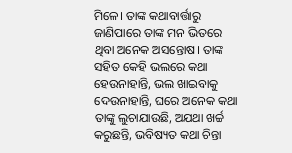ମିଳେ। ତାଙ୍କ କଥାବାର୍ତ୍ତାରୁ ଜାଣିପାରେ ତାଙ୍କ ମନ ଭିତରେ ଥିବା ଅନେକ ଅସନ୍ତୋଷ। ତାଙ୍କ ସହିତ କେହି ଭଲରେ କଥା ହେଉନାହାନ୍ତି, ଭଲ ଖାଇବାକୁ ଦେଉନାହାନ୍ତି, ଘରେ ଅନେକ କଥା ତାଙ୍କୁ ଲୁଚାଯାଉଛି, ଅଯଥା ଖର୍ଚ୍ଚ କରୁଛନ୍ତି, ଭବିଷ୍ୟତ କଥା ଚିନ୍ତା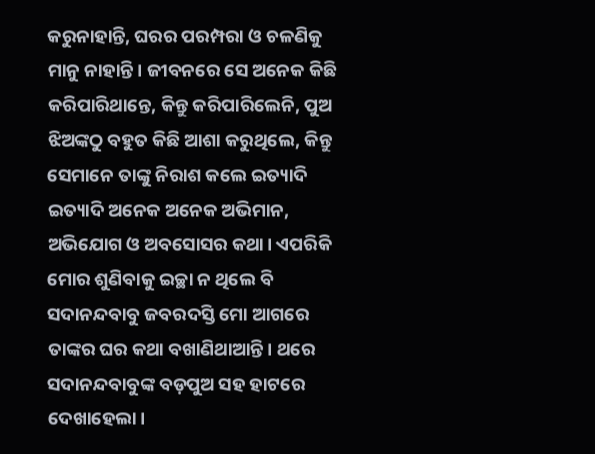କରୁନାହାନ୍ତି, ଘରର ପରମ୍ପରା ଓ ଚଳଣିକୁ ମାନୁ ନାହାନ୍ତି। ଜୀବନରେ ସେ ଅନେକ କିଛି କରିପାରିଥାନ୍ତେ, କିନ୍ତୁ କରିପାରିଲେନି, ପୁଅ ଝିଅଙ୍କଠୁ ବହୁତ କିଛି ଆଶା କରୁଥିଲେ, କିନ୍ତୁ ସେମାନେ ତାଙ୍କୁ ନିରାଶ କଲେ ଇତ୍ୟାଦି ଇତ୍ୟାଦି ଅନେକ ଅନେକ ଅଭିମାନ, ଅଭିଯୋଗ ଓ ଅବସୋସର କଥା। ଏପରିକି ମୋର ଶୁଣିବାକୁ ଇଚ୍ଛା ନ ଥିଲେ ବି ସଦାନନ୍ଦବାବୁ ଜବରଦସ୍ତି ମୋ ଆଗରେ ତାଙ୍କର ଘର କଥା ବଖାଣିଥାଆନ୍ତି। ଥରେ ସଦାନନ୍ଦବାବୁଙ୍କ ବଡ଼ପୁଅ ସହ ହାଟରେ ଦେଖାହେଲା।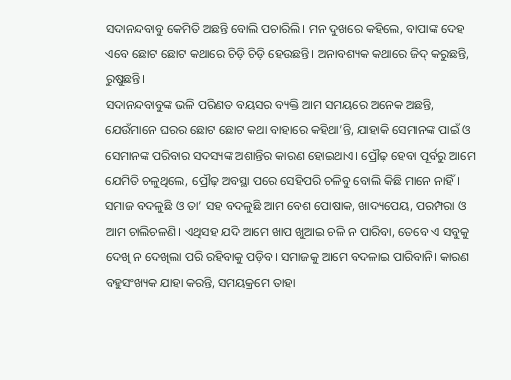ସଦାନନ୍ଦବାବୁ କେମିତି ଅଛନ୍ତି ବୋଲି ପଚାରିଲି। ମନ ଦୁଖରେ କହିଲେ, ବାପାଙ୍କ ଦେହ ଏବେ ଛୋଟ ଛୋଟ କଥାରେ ଚିଡ଼ି ଚିଡ଼ି ହେଉଛନ୍ତି। ଅନାବଶ୍ୟକ କଥାରେ ଜିଦ୍‌ କରୁଛନ୍ତି, ରୁଷୁଛନ୍ତି।
ସଦାନନ୍ଦବାବୁଙ୍କ ଭଳି ପରିଣତ ବୟସର ବ୍ୟକ୍ତି ଆମ ସମୟରେ ଅନେକ ଅଛନ୍ତି, ଯେଉଁମାନେ ଘରର ଛୋଟ ଛୋଟ କଥା ବାହାରେ କହିଥା’ନ୍ତି, ଯାହାକି ସେମାନଙ୍କ ପାଇଁ ଓ ସେମାନଙ୍କ ପରିବାର ସଦସ୍ୟଙ୍କ ଅଶାନ୍ତିର କାରଣ ହୋଇଥାଏ। ପ୍ରୌଢ଼ ହେବା ପୂର୍ବରୁ ଆମେ ଯେମିତି ଚଳୁଥିଲେ, ପ୍ରୌଢ଼ ଅବସ୍ଥା ପରେ ସେହିପରି ଚଳିବୁ ବୋଲି କିଛି ମାନେ ନାହିଁ। ସମାଜ ବଦଳୁଛି ଓ ତା’ ସହ ବଦଳୁଛି ଆମ ବେଶ ପୋଷାକ, ଖାଦ୍ୟପେୟ, ପରମ୍ପରା ଓ ଆମ ଚାଲିଚଳଣି। ଏଥିସହ ଯଦି ଆମେ ଖାପ ଖୁଆଇ ଚଳି ନ ପାରିବା, ତେବେ ଏ ସବୁକୁ ଦେଖି ନ ଦେଖିଲା ପରି ରହିବାକୁ ପଡ଼ିବ। ସମାଜକୁ ଆମେ ବଦଳାଇ ପାରିବାନି। କାରଣ ବହୁସଂଖ୍ୟକ ଯାହା କରନ୍ତି, ସମୟକ୍ରମେ ତାହା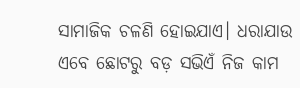ସାମାଜିକ ଚଳଣି ହୋଇଯାଏ। ଧରାଯାଉ ଏବେ ଛୋଟରୁ ବଡ଼ ସଭିଏଁ ନିଜ କାମ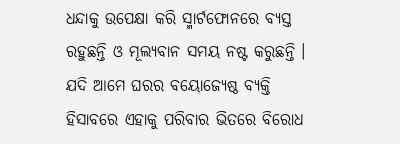ଧନ୍ଦାକୁ ଉପେକ୍ଷା କରି ସ୍ମାର୍ଟଫୋନରେ ବ୍ୟସ୍ତ ରହୁଛନ୍ତି ଓ ମୂଲ୍ୟବାନ ସମୟ ନଷ୍ଟ କରୁଛନ୍ତି । ଯଦି ଆମେ ଘରର ବୟୋଜ୍ୟେଷ୍ଠ ବ୍ୟକ୍ତି ହିସାବରେ ଏହାକୁ ପରିବାର ଭିତରେ ବିରୋଧ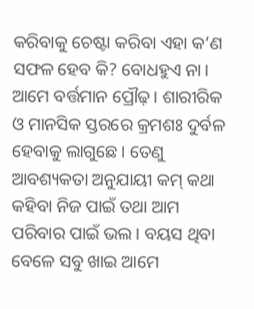କରିବାକୁ ଚେଷ୍ଟା କରିବା ଏହା କ’ଣ ସଫଳ ହେବ କି? ବୋଧହୁଏ ନା। ଆମେ ବର୍ତ୍ତମାନ ପ୍ରୌଢ଼। ଶାରୀରିକ ଓ ମାନସିକ ସ୍ତରରେ କ୍ରମଶଃ ଦୁର୍ବଳ ହେବାକୁ ଲାଗୁଛେ। ତେଣୁ ଆବଶ୍ୟକତା ଅନୁଯାୟୀ କମ୍‌ କଥା କହିବା ନିଜ ପାଇଁ ତଥା ଆମ ପରିବାର ପାଇଁ ଭଲ। ବୟସ ଥିବା ବେଳେ ସବୁ ଖାଇ ଆମେ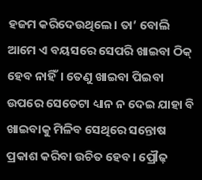ହଜମ କରିଦେଉଥିଲେ। ତା’ ବୋଲି ଆମେ ଏ ବୟସରେ ସେପରି ଖାଇବା ଠିକ୍‌ ହେବ ନାହିଁ। ତେଣୁ ଖାଇବା ପିଇବା ଉପରେ ସେତେଟା ଧ୍ୟାନ ନ ଦେଇ ଯାହା ବି ଖାଇବାକୁ ମିଳିବ ସେଥିରେ ସନ୍ତୋଷ ପ୍ରକାଶ କରିବା ଉଚିତ ହେବ। ପ୍ରୌଢ଼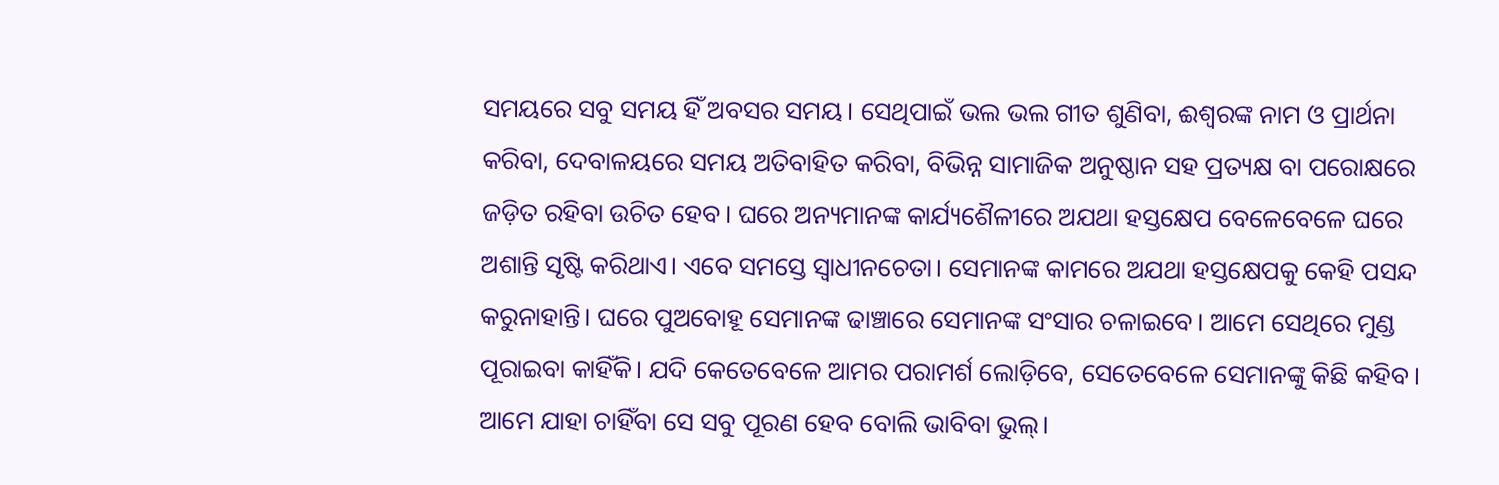ସମୟରେ ସବୁ ସମୟ ହିଁ ଅବସର ସମୟ। ସେଥିପାଇଁ ଭଲ ଭଲ ଗୀତ ଶୁଣିବା, ଈଶ୍ବରଙ୍କ ନାମ ଓ ପ୍ରାର୍ଥନା କରିବା, ଦେବାଳୟରେ ସମୟ ଅତିବାହିତ କରିବା, ବିଭିନ୍ନ ସାମାଜିକ ଅନୁଷ୍ଠାନ ସହ ପ୍ରତ୍ୟକ୍ଷ ବା ପରୋକ୍ଷରେ ଜଡ଼ିତ ରହିବା ଉଚିତ ହେବ। ଘରେ ଅନ୍ୟମାନଙ୍କ କାର୍ଯ୍ୟଶୈଳୀରେ ଅଯଥା ହସ୍ତକ୍ଷେପ ବେଳେବେଳେ ଘରେ ଅଶାନ୍ତି ସୃଷ୍ଟି କରିଥାଏ। ଏବେ ସମସ୍ତେ ସ୍ବାଧୀନଚେତା। ସେମାନଙ୍କ କାମରେ ଅଯଥା ହସ୍ତକ୍ଷେପକୁ କେହି ପସନ୍ଦ କରୁନାହାନ୍ତି। ଘରେ ପୁଅବୋହୂ ସେମାନଙ୍କ ଢାଞ୍ଚାରେ ସେମାନଙ୍କ ସଂସାର ଚଳାଇବେ। ଆମେ ସେଥିରେ ମୁଣ୍ଡ ପୂରାଇବା କାହିଁକି। ଯଦି କେତେବେଳେ ଆମର ପରାମର୍ଶ ଲୋଡ଼ିବେ, ସେତେବେଳେ ସେମାନଙ୍କୁ କିଛି କହିବ। ଆମେ ଯାହା ଚାହିଁବା ସେ ସବୁ ପୂରଣ ହେବ ବୋଲି ଭାବିବା ଭୁଲ୍‌।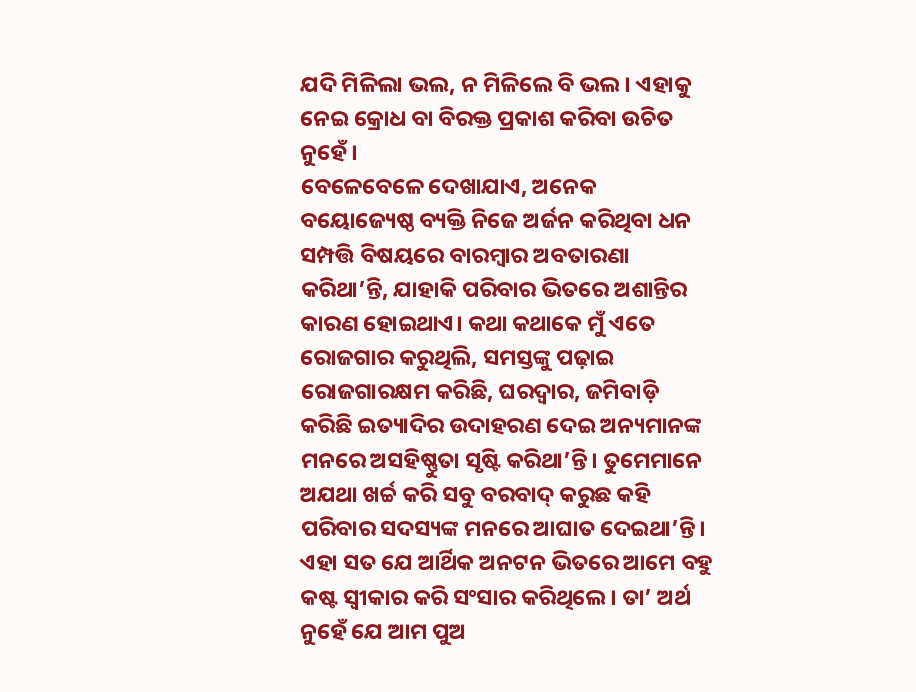ଯଦି ମିଳିଲା ଭଲ, ନ ମିଳିଲେ ବି ଭଲ। ଏହାକୁ ନେଇ କ୍ରୋଧ ବା ବିରକ୍ତ ପ୍ରକାଶ କରିବା ଉଚିତ ନୁହେଁ।
ବେଳେବେଳେ ଦେଖାଯାଏ, ଅନେକ ବୟୋଜ୍ୟେଷ୍ଠ ବ୍ୟକ୍ତି ନିଜେ ଅର୍ଜନ କରିଥିବା ଧନ ସମ୍ପତ୍ତି ବିଷୟରେ ବାରମ୍ବାର ଅବତାରଣା କରିଥା’ନ୍ତି, ଯାହାକି ପରିବାର ଭିତରେ ଅଶାନ୍ତିର କାରଣ ହୋଇଥାଏ। କଥା କଥାକେ ମୁଁ ଏତେ ରୋଜଗାର କରୁଥିଲି, ସମସ୍ତଙ୍କୁ ପଢ଼ାଇ ରୋଜଗାରକ୍ଷମ କରିଛି, ଘରଦ୍ବାର, ଜମିବାଡ଼ି କରିଛି ଇତ୍ୟାଦିର ଉଦାହରଣ ଦେଇ ଅନ୍ୟମାନଙ୍କ ମନରେ ଅସହିଷ୍ଣୁତା ସୃଷ୍ଟି କରିଥା’ନ୍ତି। ତୁମେମାନେ ଅଯଥା ଖର୍ଚ୍ଚ କରି ସବୁ ବରବାଦ୍‌ କରୁଛ କହି ପରିବାର ସଦସ୍ୟଙ୍କ ମନରେ ଆଘାତ ଦେଇଥା’ନ୍ତି। ଏହା ସତ ଯେ ଆର୍ଥିକ ଅନଟନ ଭିତରେ ଆମେ ବହୁ କଷ୍ଟ ସ୍ବୀକାର କରି ସଂସାର କରିଥିଲେ। ତା’ ଅର୍ଥ ନୁହେଁ ଯେ ଆମ ପୁଅ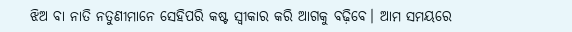ଝିଅ ବା ନାତି ନତୁଣୀମାନେ ସେହିପରି କଷ୍ଟ ସ୍ବୀକାର କରି ଆଗକୁ ବଢ଼ିବେ। ଆମ ସମୟରେ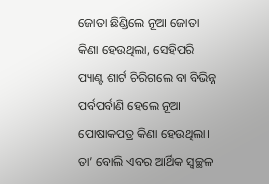ଜୋତା ଛିଣ୍ଡିଲେ ନୂଆ ଜୋତା କିଣା ହେଉଥିଲା, ସେହିପରି ପ୍ୟାଣ୍ଟ ଶାର୍ଟ ଚିରିଗଲେ ବା ବିଭିନ୍ନ ପର୍ବପର୍ବାଣି ହେଲେ ନୂଆ ପୋଷାକପତ୍ର କିଣା ହେଉଥିଲା। ତା’ ବୋଲି ଏବର ଆର୍ଥିକ ସ୍ବଚ୍ଛଳ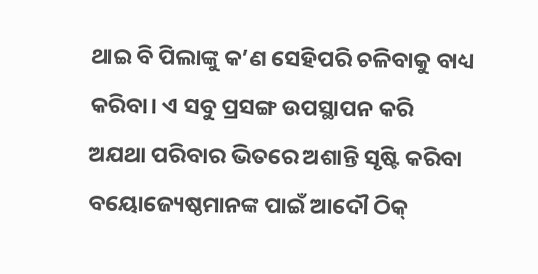ଥାଇ ବି ପିଲାଙ୍କୁ କ’ଣ ସେହିପରି ଚଳିବାକୁ ବାଧ୍ୟ କରିବା। ଏ ସବୁ ପ୍ରସଙ୍ଗ ଉପସ୍ଥାପନ କରି ଅଯଥା ପରିବାର ଭିତରେ ଅଶାନ୍ତି ସୃଷ୍ଟି କରିବା ବୟୋଜ୍ୟେଷ୍ଠମାନଙ୍କ ପାଇଁ ଆଦୌ ଠିକ୍‌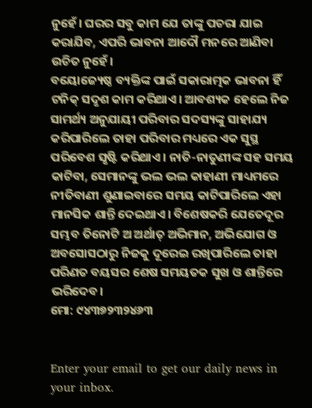ନୁହେଁ। ଘରର ସବୁ କାମ ଯେ ତାଙ୍କୁ ପଚରା ଯାଇ କରାଯିବ, ଏପରି ଭାବନା ଆଦୌ ମନରେ ଆଣିବା ଉଚିତ ନୁହେଁ।
ବୟୋଜ୍ୟେଷ୍ଠ ବ୍ୟକ୍ତିଙ୍କ ପାଇଁ ସକାରାତ୍ମକ ଭାବନା ହିଁ ଟନିକ୍‌ ସଦୃଶ କାମ କରିଥାଏ। ଆବଶ୍ୟକ ହେଲେ ନିଜ ସାମର୍ଥ୍ୟ ଅନୁଯାୟୀ ପରିବାର ସଦସ୍ୟଙ୍କୁ ସାହାଯ୍ୟ କରିପାରିଲେ ତାହା ପରିବାର ମଧ୍ୟରେ ଏକ ସୁସ୍ଥ ପରିବେଶ ସୃଷ୍ଟି କରିଥାଏ। ନାତି-ନାତୁଣୀଙ୍କ ସହ ସମୟ କାଟିବା, ସେମାନଙ୍କୁ ଭଲ ଭଲ କାହାଣୀ ମାଧ୍ୟମରେ ନୀତିବାଣୀ ଶୁଣାଇବାରେ ସମୟ କାଟିପାରିଲେ ଏହା ମାନସିକ ଶାନ୍ତି ଦେଇଥାଏ। ବିଶେଷକରି ଯେତେଦୂର ସମ୍ଭବ ତିନୋଟି ଅ ଅର୍ଥାତ୍‌ ଅଭିମାନ, ଅଭିଯୋଗ ଓ ଅବସୋସଠାରୁ ନିଜକୁ ଦୂରେଇ ରଖିପାରିଲେ ତାହା ପରିଣତ ବୟସର ଶେଷ ସମୟତକ ସୁଖ ଓ ଶାନ୍ତିରେ ଭରିଦେବ।
ମୋ: ୯୪୩୭୨୩୨୪୬୩


Enter your email to get our daily news in your inbox.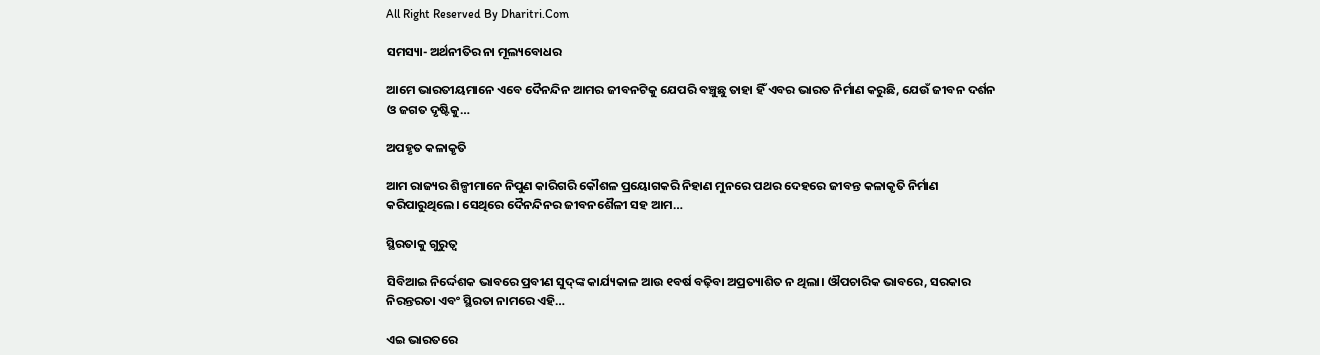All Right Reserved By Dharitri.Com

ସମସ୍ୟା- ଅର୍ଥନୀତିର ନା ମୂଲ୍ୟବୋଧର

ଆମେ ଭାରତୀୟମାନେ ଏବେ ଦୈନନ୍ଦିନ ଆମର ଜୀବନଟିକୁ ଯେପରି ବଞ୍ଚୁଛୁ ତାହା ହିଁ ଏବର ଭାରତ ନିର୍ମାଣ କରୁଛି, ଯେଉଁ ଜୀବନ ଦର୍ଶନ ଓ ଜଗତ ଦୃଷ୍ଟିକୁ…

ଅପହୃତ କଳାକୃତି

ଆମ ରାଜ୍ୟର ଶିଳ୍ପୀମାନେ ନିପୁଣ କାରିଗରି କୌଶଳ ପ୍ରୟୋଗକରି ନିହାଣ ମୁନରେ ପଥର ଦେହରେ ଜୀବନ୍ତ କଳାକୃତି ନିର୍ମାଣ କରିପାରୁଥିଲେ। ସେଥିରେ ଦୈନନ୍ଦିନର ଜୀବନଶୈଳୀ ସହ ଆମ…

ସ୍ଥିରତାକୁ ଗୁରୁତ୍ୱ

ସିବିଆଇ ନିର୍ଦ୍ଦେଶକ ଭାବରେ ପ୍ରବୀଣ ସୁଦ୍‌ଙ୍କ କାର୍ଯ୍ୟକାଳ ଆଉ ୧ବର୍ଷ ବଢ଼ିବା ଅପ୍ରତ୍ୟାଶିତ ନ ଥିଲା। ଔପଚାରିକ ଭାବରେ, ସରକାର ନିରନ୍ତରତା ଏବଂ ସ୍ଥିରତା ନାମରେ ଏହି…

ଏଇ ଭାରତରେ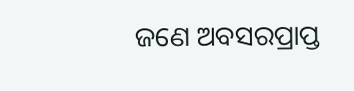ଜଣେ ଅବସରପ୍ରାପ୍ତ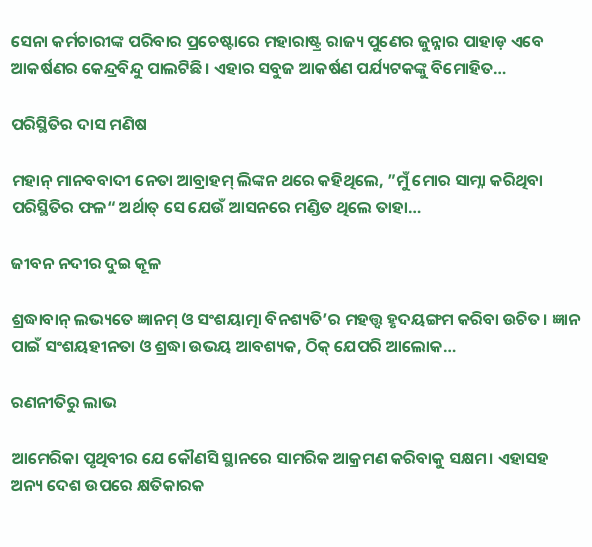ସେନା କର୍ମଚାରୀଙ୍କ ପରିବାର ପ୍ରଚେଷ୍ଟାରେ ମହାରାଷ୍ଟ୍ର ରାଜ୍ୟ ପୁଣେର ଜୁନ୍ନାର ପାହାଡ଼ ଏବେ ଆକର୍ଷଣର କେନ୍ଦ୍ରବିନ୍ଦୁ ପାଲଟିଛି। ଏହାର ସବୁଜ ଆକର୍ଷଣ ପର୍ଯ୍ୟଟକଙ୍କୁ ବିମୋହିତ…

ପରିସ୍ଥିତିର ଦାସ ମଣିଷ

ମହାନ୍‌ ମାନବବାଦୀ ନେତା ଆବ୍ରାହମ୍‌ ଲିଙ୍କନ ଥରେ କହିଥିଲେ, ”ମୁଁ ମୋର ସାମ୍ନା କରିଥିବା ପରିସ୍ଥିତିର ଫଳ“ ଅର୍ଥାତ୍‌ ସେ ଯେଉଁ ଆସନରେ ମଣ୍ଡିତ ଥିଲେ ତାହା…

ଜୀବନ ନଦୀର ଦୁଇ କୂଳ

ଶ୍ରଦ୍ଧାବାନ୍‌ ଲଭ୍ୟତେ ଜ୍ଞାନମ୍‌ ଓ ସଂଶୟାତ୍ମା ବିନଶ୍ୟତି’ର ମହତ୍ତ୍ୱ ହୃଦୟଙ୍ଗମ କରିବା ଉଚିତ। ଜ୍ଞାନ ପାଇଁ ସଂଶୟହୀନତା ଓ ଶ୍ରଦ୍ଧା ଉଭୟ ଆବଶ୍ୟକ, ଠିକ୍‌ ଯେପରି ଆଲୋକ…

ରଣନୀତିରୁ ଲାଭ

ଆମେରିକା ପୃଥିବୀର ଯେ କୌଣସି ସ୍ଥାନରେ ସାମରିକ ଆକ୍ରମଣ କରିବାକୁ ସକ୍ଷମ। ଏହାସହ ଅନ୍ୟ ଦେଶ ଉପରେ କ୍ଷତିକାରକ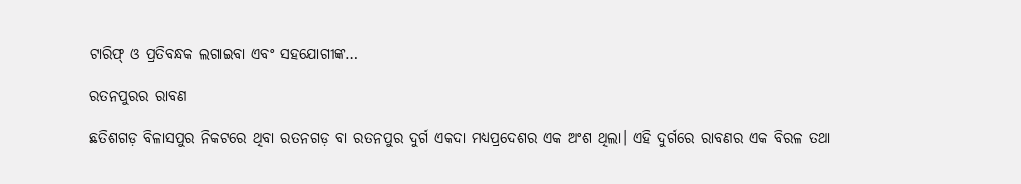ଟାରିଫ୍‌ ଓ ପ୍ରତିବନ୍ଧକ ଲଗାଇବା ଏବଂ ସହଯୋଗୀଙ୍କ…

ରତନପୁରର ରାବଣ

ଛତିଶଗଡ଼ ବିଳାସପୁର ନିକଟରେ ଥିବା ରତନଗଡ଼ ବା ରତନପୁର ଦୁର୍ଗ ଏକଦା ମଧ୍ୟପ୍ରଦେଶର ଏକ ଅଂଶ ଥିଲା। ଏହି ଦୁର୍ଗରେ ରାବଣର ଏକ ବିରଳ ତଥା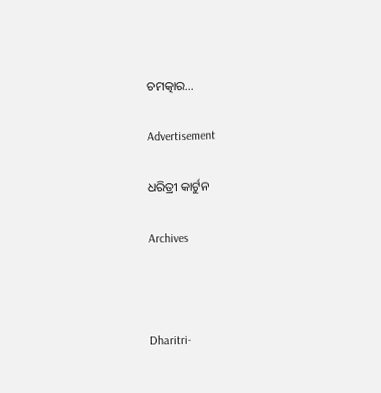ଚମତ୍କାର…

Advertisement

ଧରିତ୍ରୀ କାର୍ଟୁନ

Archives



Dharitri-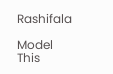Rashifala

Model This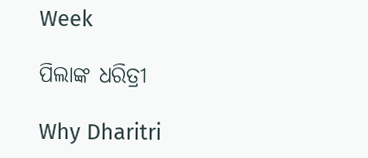Week

ପିଲାଙ୍କ ଧରିତ୍ରୀ

Why Dharitri